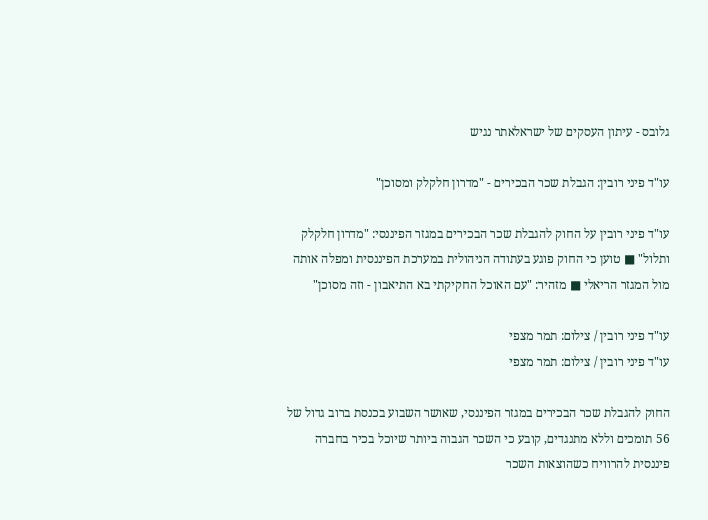גלובס - עיתון העסקים של ישראלאתר נגיש

עו"ד פיני רובין: הגבלת שכר הבכירים - "מדרון חלקלק ומסוכן"

עו"ד פיני רובין על החוק להגבלת שכר הבכירים במגזר הפיננסי: "מדרון חלקלק ותלול" ■ טוען כי החוק פוגע בעתודה הניהולית במערכת הפיננסית ומפלה אותה מול המגזר הריאלי ■ מזהיר: "עם האוכל החקיקתי בא התיאבון - וזה מסוכן"

עו"ד פיני רובין / צילום: תמר מצפי
עו"ד פיני רובין / צילום: תמר מצפי

החוק להגבלת שכר הבכירים במגזר הפיננסי, שאושר השבוע בכנסת ברוב גדול של 56 תומכים וללא מתנגדים, קובע כי השכר הגבוה ביותר שיוכל בכיר בחברה פיננסית להרוויח כשהוצאות השכר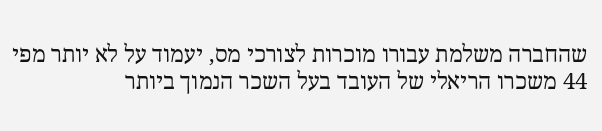שהחברה משלמת עבורו מוכרות לצורכי מס, יעמוד על לא יותר מפי 44 משכרו הריאלי של העובד בעל השכר הנמוך ביותר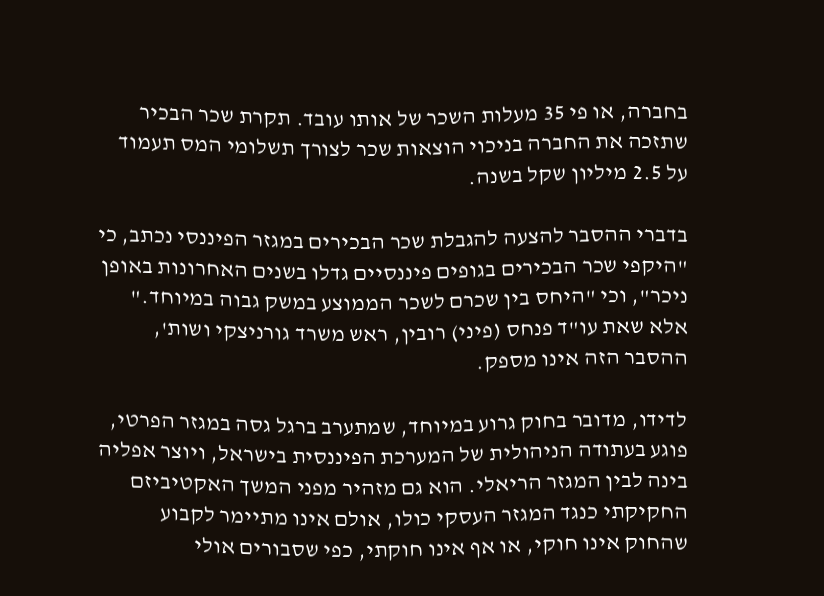בחברה, או פי 35 מעלות השכר של אותו עובד. תקרת שכר הבכיר שתזכה את החברה בניכוי הוצאות שכר לצורך תשלומי המס תעמוד על 2.5 מיליון שקל בשנה.

בדברי ההסבר להצעה להגבלת שכר הבכירים במגזר הפיננסי נכתב, כי "היקפי שכר הבכירים בגופים פיננסיים גדלו בשנים האחרונות באופן ניכר", וכי "היחס בין שכרם לשכר הממוצע במשק גבוה במיוחד." אלא שאת עו"ד פנחס (פיני) רובין, ראש משרד גורניצקי ושות', ההסבר הזה אינו מספק.

לדידו, מדובר בחוק גרוע במיוחד, שמתערב ברגל גסה במגזר הפרטי, פוגע בעתודה הניהולית של המערכת הפיננסית בישראל, ויוצר אפליה בינה לבין המגזר הריאלי. הוא גם מזהיר מפני המשך האקטיביזם החקיקתי כנגד המגזר העסקי כולו, אולם אינו מתיימר לקבוע שהחוק אינו חוקי, או אף אינו חוקתי, כפי שסבורים אולי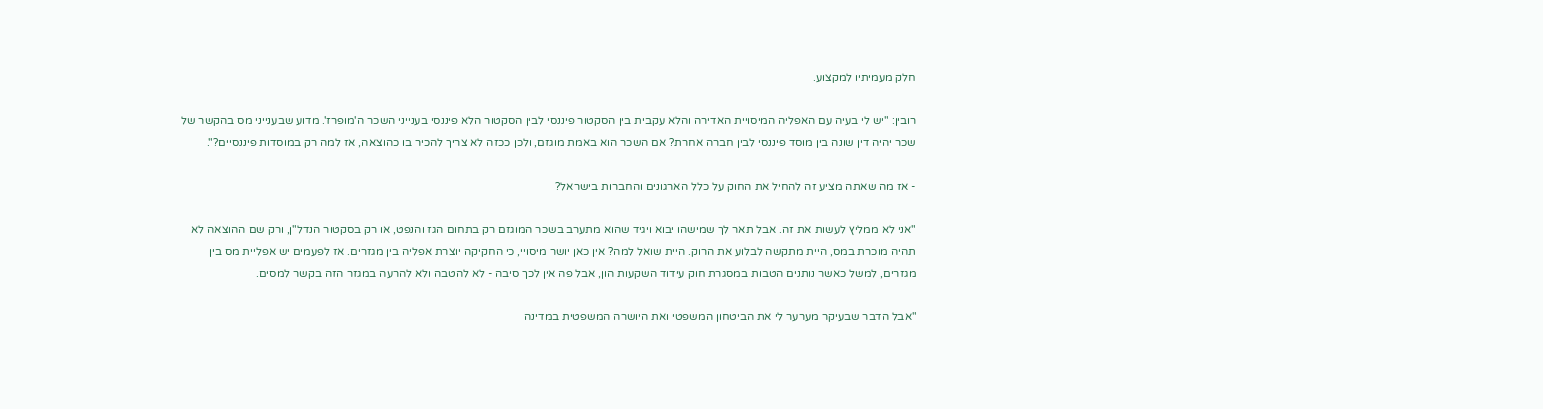חלק מעמיתיו למקצוע.

רובין: "יש לי בעיה עם האפליה המיסויית האדירה והלא עקבית בין הסקטור פיננסי לבין הסקטור הלא פיננסי בענייני השכר ה'מופרז'. מדוע שבענייני מס בהקשר של שכר יהיה דין שונה בין מוסד פיננסי לבין חברה אחרת? אם השכר הוא באמת מוגזם, ולכן ככזה לא צריך להכיר בו כהוצאה, אז למה רק במוסדות פיננסיים?".

- אז מה שאתה מציע זה להחיל את החוק על כלל הארגונים והחברות בישראל?

"אני לא ממליץ לעשות את זה. אבל תאר לך שמישהו יבוא ויגיד שהוא מתערב בשכר המוגזם רק בתחום הגז והנפט, או רק בסקטור הנדל"ן, ורק שם ההוצאה לא תהיה מוכרת במס, היית מתקשה לבלוע את הרוק. היית שואל למה? אין כאן יושר מיסויי, כי החקיקה יוצרת אפליה בין מגזרים. אז לפעמים יש אפליית מס בין מגזרים, למשל כאשר נותנים הטבות במסגרת חוק עידוד השקעות הון, אבל פה אין לכך סיבה - לא להטבה ולא להרעה במגזר הזה בקשר למסים.

"אבל הדבר שבעיקר מערער לי את הביטחון המשפטי ואת היושרה המשפטית במדינה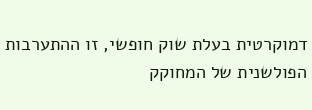דמוקרטית בעלת שוק חופשי, זו ההתערבות הפולשנית של המחוקק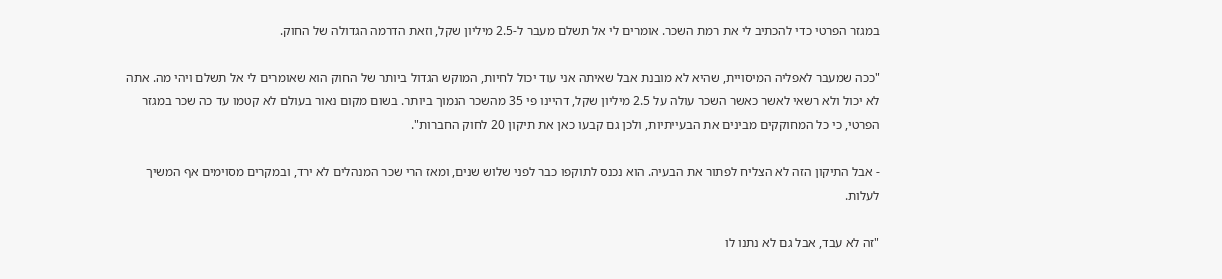במגזר הפרטי כדי להכתיב לי את רמת השכר. אומרים לי אל תשלם מעבר ל-2.5 מיליון שקל, וזאת הדרמה הגדולה של החוק.

"ככה שמעבר לאפליה המיסויית, שהיא לא מובנת אבל שאיתה אני עוד יכול לחיות, המוקש הגדול ביותר של החוק הוא שאומרים לי אל תשלם ויהי מה. אתה לא יכול ולא רשאי לאשר כאשר השכר עולה על 2.5 מיליון שקל, דהיינו פי 35 מהשכר הנמוך ביותר. בשום מקום נאור בעולם לא קטמו עד כה שכר במגזר הפרטי, כי כל המחוקקים מבינים את הבעייתיות, ולכן גם קבעו כאן את תיקון 20 לחוק החברות".

- אבל התיקון הזה לא הצליח לפתור את הבעיה. הוא נכנס לתוקפו כבר לפני שלוש שנים, ומאז הרי שכר המנהלים לא ירד, ובמקרים מסוימים אף המשיך לעלות.

"זה לא עבד, אבל גם לא נתנו לו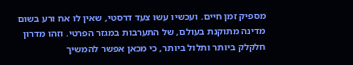מספיק זמן חיים. ועכשיו עשו צעד דרסטי, שאין לו אח ורע בשום מדינה מתוקנת בעולם, של התערבות במגזר הפרטי. וזהו מדרון חלקלק ביותר ותלול ביותר, כי מכאן אפשר להמשיך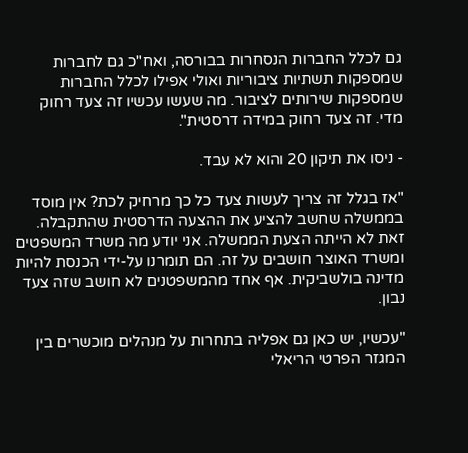גם לכלל החברות הנסחרות בבורסה, ואח"כ גם לחברות שמספקות תשתיות ציבוריות ואולי אפילו לכלל החברות שמספקות שירותים לציבור. מה שעשו עכשיו זה צעד רחוק מדי. זה צעד רחוק במידה דרסטית".

- ניסו את תיקון 20 והוא לא עבד.

"אז בגלל זה צריך לעשות צעד כל כך מרחיק לכת? אין מוסד בממשלה שחשב להציע את ההצעה הדרסטית שהתקבלה. זאת לא הייתה הצעת הממשלה. אני יודע מה משרד המשפטים ומשרד האוצר חושבים על זה. הם תומרנו על-ידי הכנסת להיות מדינה בולשביקית. אף אחד מהמשפטנים לא חושב שזה צעד נבון.

"עכשיו, יש כאן גם אפליה בתחרות על מנהלים מוכשרים בין המגזר הפרטי הריאלי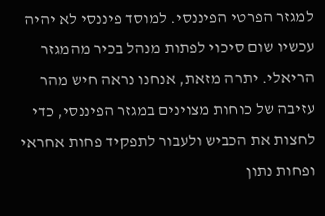למגזר הפרטי הפיננסי. למוסד פיננסי לא יהיה עכשיו שום סיכוי לפתות מנהל בכיר מהמגזר הריאלי. יתרה מזאת, אנחנו נראה חיש מהר עזיבה של כוחות מצוינים במגזר הפיננסי, כדי לחצות את הכביש ולעבור לתפקיד פחות אחראי ופחות נתון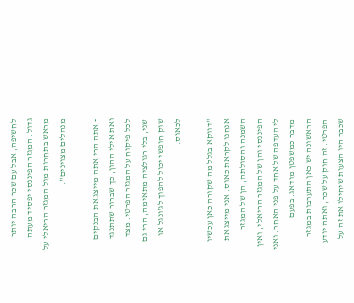לחשיפה, אבל עם שכר הרבה יותר גדול. המגזר הפיננסי יפסיד מעתה מראש בתחרות מול המגזר הריאלי על מנהלים מצוינים".

- אתה הרי אתה מייצג את הבנקים ואת אילי ההון, כך שברור שתתנגד לכל פיקוח על המגזר הפרטי. מצד שני, בלי רגולציה מתאימה, הרי גם שוק חופשי יכול להפוך לג'ונגל או לכאוס.

"דווקא בגלל מה שקורה כאן עכשיו אנחנו לקראת כאוס. אני מייצג את השמנה והסולתה, הן של המגזר הפיננסי והן של המגזר הריאלי, ואין לי העדפה של אחד על פני האחר. ואני מדבר כמשפטן מודאג. בפעם הראשונה יש כאן התערבות במגזר הפרטי. זה חוק על שכר, ואתה יודע שכבר היו הצעות שיחילו את זה על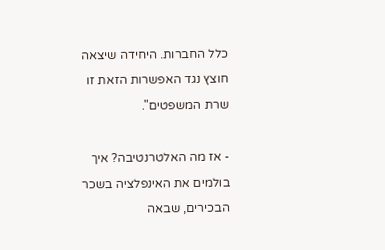כלל החברות. היחידה שיצאה חוצץ נגד האפשרות הזאת זו שרת המשפטים".

- אז מה האלטרנטיבה? איך בולמים את האינפלציה בשכר הבכירים, שבאה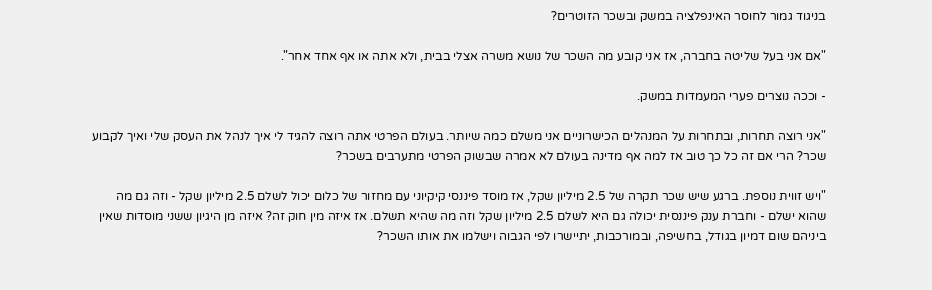בניגוד גמור לחוסר האינפלציה במשק ובשכר הזוטרים?

"אם אני בעל שליטה בחברה, אז אני קובע מה השכר של נושא משרה אצלי בבית, ולא אתה או אף אחד אחר".

- וככה נוצרים פערי המעמדות במשק.

"אני רוצה תחרות, ובתחרות על המנהלים הכישרוניים אני משלם כמה שיותר. בעולם הפרטי אתה רוצה להגיד לי איך לנהל את העסק שלי ואיך לקבוע שכר? הרי אם זה כל כך טוב אז למה אף מדינה בעולם לא אמרה שבשוק הפרטי מתערבים בשכר?

"ויש זווית נוספת. ברגע שיש שכר תקרה של 2.5 מיליון שקל, אז מוסד פיננסי קיקיוני עם מחזור של כלום יכול לשלם 2.5 מיליון שקל - וזה גם מה שהוא ישלם - וחברת ענק פיננסית יכולה גם היא לשלם 2.5 מיליון שקל וזה מה שהיא תשלם. אז איזה מין חוק זה? איזה מן היגיון ששני מוסדות שאין ביניהם שום דמיון בגודל, בחשיפה, ובמורכבות, יתיישרו לפי הגבוה וישלמו את אותו השכר?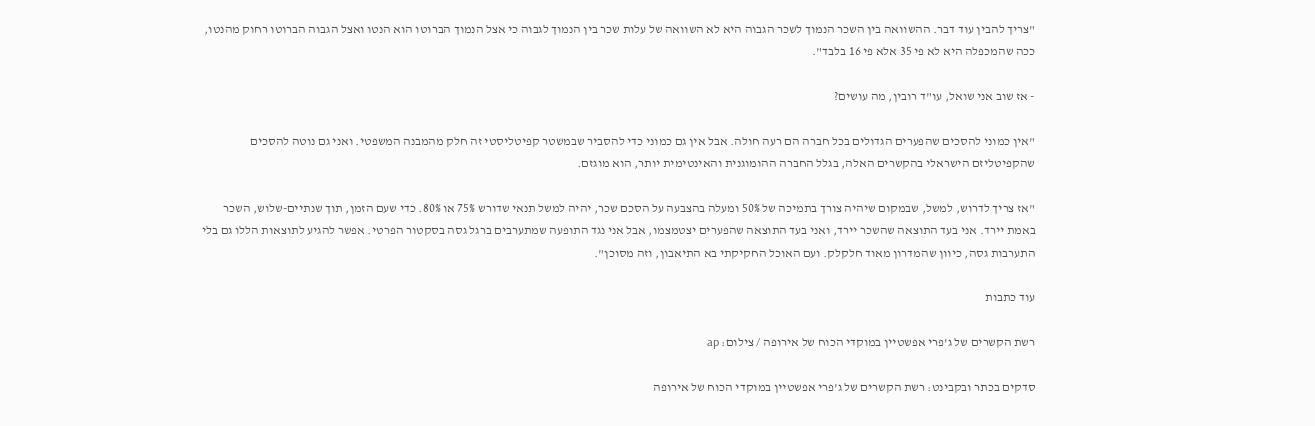"צריך להבין עוד דבר. ההשוואה בין השכר הנמוך לשכר הגבוה היא לא השוואה של עלות שכר בין הנמוך לגבוה כי אצל הנמוך הברוטו הוא הנטו ואצל הגבוה הברוטו רחוק מהנטו, ככה שהמכפלה היא לא פי 35 אלא פי 16 בלבד".

- אז שוב אני שואל, עו"ד רובין, מה עושים?

"אין כמוני להסכים שהפערים הגדולים בכל חברה הם רעה חולה. אבל אין גם כמוני כדי להסביר שבמשטר קפיטליסטי זה חלק מהמבנה המשפטי. ואני גם נוטה להסכים שהקפיטליזם הישראלי בהקשרים האלה, בגלל החברה ההומוגנית והאינטימית יותר, הוא מוגזם.

"אז צריך לדרוש, למשל, שבמקום שיהיה צורך בתמיכה של 50% ומעלה בהצבעה על הסכם שכר, יהיה למשל תנאי שדורש 75% או 80%. כדי שעם הזמן, תוך שנתיים-שלוש, השכר באמת יירד. אני בעד התוצאה שהשכר יירד, ואני בעד התוצאה שהפערים יצטמצמו, אבל אני נגד התופעה שמתערבים ברגל גסה בסקטור הפרטי. אפשר להגיע לתוצאות הללו גם בלי התערבות גסה, כיוון שהמדרון מאוד חלקלק. ועם האוכל החקיקתי בא התיאבון, וזה מסוכן".

עוד כתבות

רשת הקשרים של ג'פרי אפשטיין במוקדי הכוח של אירופה / צילום: ap

סדקים בכתר ובקבינט: רשת הקשרים של ג'פרי אפשטיין במוקדי הכוח של אירופה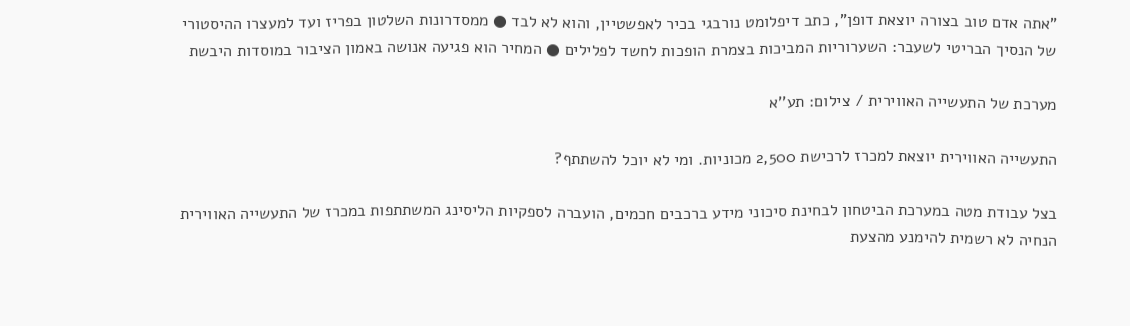"אתה אדם טוב בצורה יוצאת דופן", כתב דיפלומט נורבגי בכיר לאפשטיין, והוא לא לבד ● ממסדרונות השלטון בפריז ועד למעצרו ההיסטורי של הנסיך הבריטי לשעבר: השערוריות המביכות בצמרת הופכות לחשד לפלילים ● המחיר הוא פגיעה אנושה באמון הציבור במוסדות היבשת

מערכת של התעשייה האווירית / צילום: תע''א

התעשייה האווירית יוצאת למכרז לרכישת 2,500 מכוניות. ומי לא יוכל להשתתף?

בצל עבודת מטה במערכת הביטחון לבחינת סיכוני מידע ברכבים חכמים, הועברה לספקיות הליסינג המשתתפות במכרז של התעשייה האווירית הנחיה לא רשמית להימנע מהצעת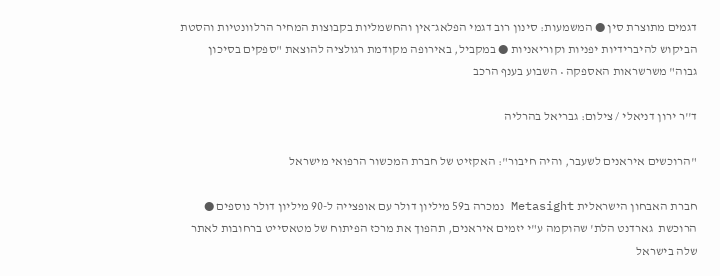דגמים מתוצרת סין ● המשמעות: סינון רוב דגמי הפלאג־אין והחשמליות בקבוצות המחיר הרלוונטיות והסטת הביקוש להיברידיות יפניות וקוריאניות ● במקביל, באירופה מקודמת רגולציה להוצאת "ספקים בסיכון גבוה" משרשראות האספקה • השבוע בענף הרכב

ד''ר ירון דניאלי / צילום: גבריאל בהרליה

"הרוכשים איראנים לשעבר, והיה חיבור": האקזיט של חברת המכשור הרפואי מישראל

חברת האבחון הישראלית Metasight נמכרה ב59 מיליון דולר עם אופצייה ל-90 מיליון דולר נוספים ● הרוכשת  גארדנט הלת' שהוקמה ע"י יזמים איראנים, תהפוך את מרכז הפיתוח של מטאסייט ברחובות לאתר שלה בישראל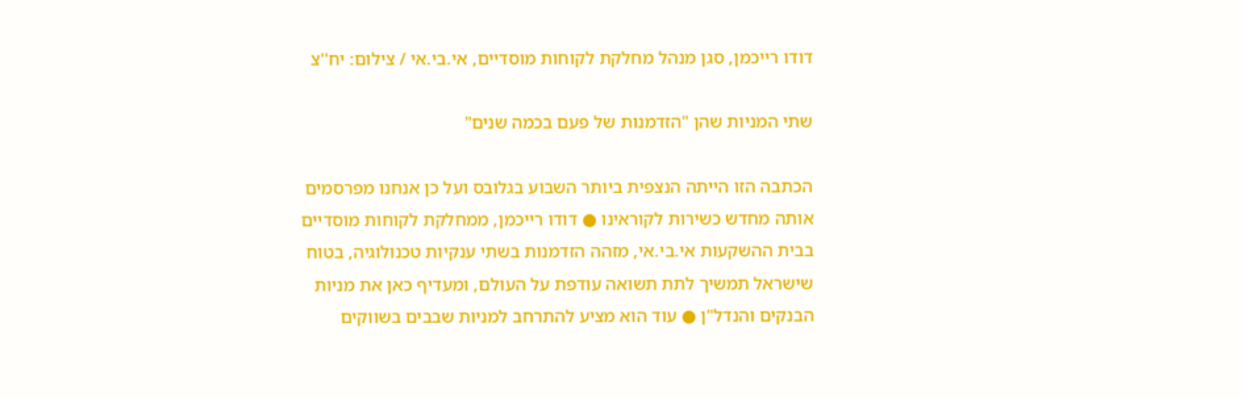דודו רייכמן, סגן מנהל מחלקת לקוחות מוסדיים, אי.בי.אי / צילום: יח''צ

שתי המניות שהן "הזדמנות של פעם בכמה שנים"

הכתבה הזו הייתה הנצפית ביותר השבוע בגלובס ועל כן אנחנו מפרסמים אותה מחדש כשירות לקוראינו ● דודו רייכמן, ממחלקת לקוחות מוסדיים בבית ההשקעות אי.בי.אי, מזהה הזדמנות בשתי ענקיות טכנולוגיה, בטוח שישראל תמשיך לתת תשואה עודפת על העולם, ומעדיף כאן את מניות הבנקים והנדל"ן ● עוד הוא מציע להתרחב למניות שבבים בשווקים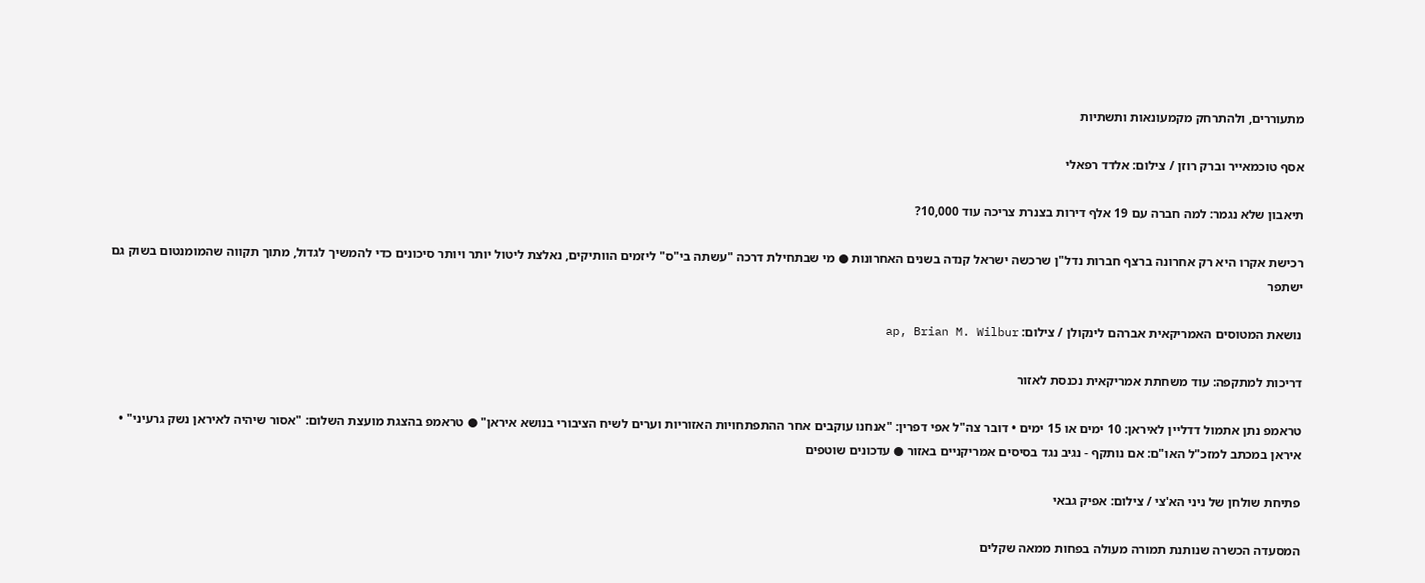מתעוררים, ולהתרחק מקמעונאות ותשתיות

אסף טוכמאייר וברק רוזן / צילום: אלדד רפאלי

תיאבון שלא נגמר: למה חברה עם 19 אלף דירות בצנרת צריכה עוד 10,000?

רכישת אקרו היא רק אחרונה ברצף חברות נדל"ן שרכשה ישראל קנדה בשנים האחרונות ● מי שבתחילת דרכה "עשתה בי"ס" ליזמים הוותיקים, נאלצת ליטול יותר ויותר סיכונים כדי להמשיך לגדול, מתוך תקווה שהמומנטום בשוק גם ישתפר

נושאת המטוסים האמריקאית אברהם לינקולן / צילום: ap, Brian M. Wilbur

דריכות למתקפה: עוד משחתת אמריקאית נכנסת לאזור

טראמפ נתן אתמול דדליין לאיראן: 10 ימים או 15 ימים • דובר צה"ל אפי דפרין: "אנחנו עוקבים אחר ההתפתחויות האזוריות וערים לשיח הציבורי בנושא איראן" ● טראמפ בהצגת מועצת השלום: "אסור שיהיה לאיראן נשק גרעיני" • איראן במכתב למזכ"ל האו"ם: אם נותקף - נגיב נגד בסיסים אמריקניים באזור ● עדכונים שוטפים

פתיחת שולחן של ניני הא'צי / צילום: אפיק גבאי

המסעדה הכשרה שנותנת תמורה מעולה בפחות ממאה שקלים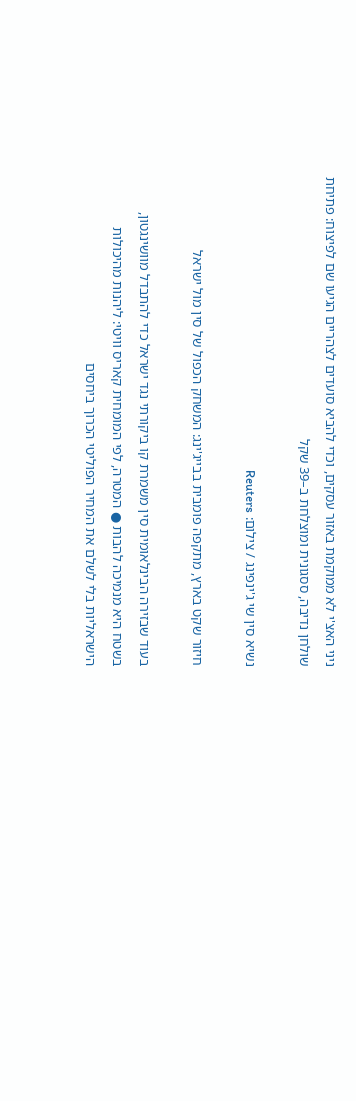ניני האצ'י לא ממוקמת באזור עסקים, וכדי להביא סועדים לצהריים הגיעו שם לפיצוח: פתיחת שולחן נדיבה, ססגונית ומוצלחת ב–39 שקל

נשיא סין שי ג'ינפינג / צילום: Reuters

חיזור שקט בארץ, מתקפה פומבית בבייג'ינג: המשחק הכפול של סין מול ישראל

בעוד שבזירה הבינלאומית סין משמרת קו ביקורתי נגד ישראל כדי להתבדל מוושינגטון, בשטח היא מנמיכה להבות ● המטרה, לפי המומחית קאריס וויטי: ליהנות מהיכולות הישראליות בלי לשלם את המחיר הפוליטי הכרוך ביחסים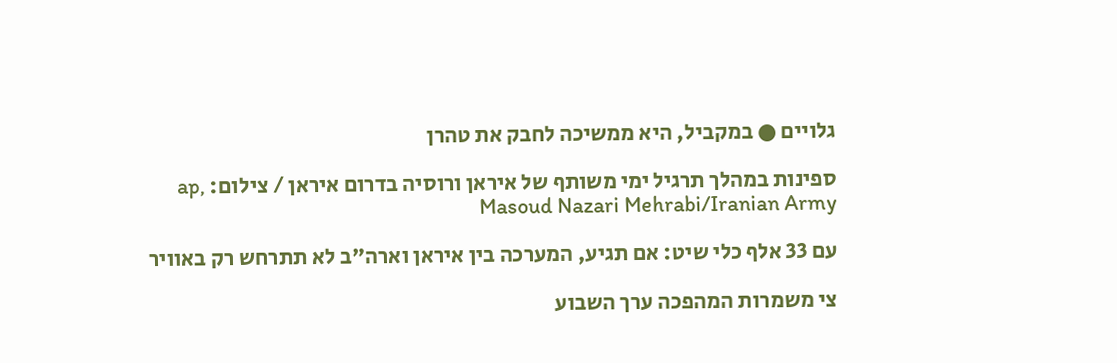גלויים ● במקביל, היא ממשיכה לחבק את טהרן

ספינות במהלך תרגיל ימי משותף של איראן ורוסיה בדרום איראן / צילום: ap, Masoud Nazari Mehrabi/Iranian Army

עם 33 אלף כלי שיט: אם תגיע, המערכה בין איראן וארה"ב לא תתרחש רק באוויר

צי משמרות המהפכה ערך השבוע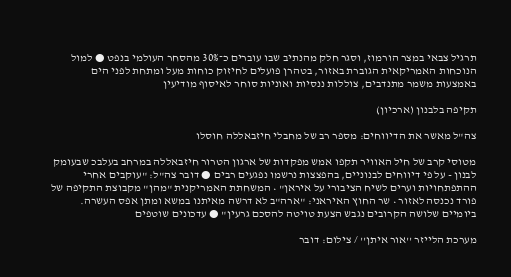תרגיל צבאי במצר הורמוז, וסגר חלק מהנתיב שבו עוברים כ־30% מהסחר העולמי בנפט ● למול הנוכחות האמריקאית הגוברת באזור, בטהרן פועלים לחיזוק כוחות מעל ומתחת לפני הים באמצעות משמר מתנדבים, צוללות ננסיות ואוניות סוחר לאיסוף מודיעין

תקיפה בלבנון (ארכיון)

צה"ל מאשר את הדיווחים: מספר רב של מחבלי חיזבאללה חוסלו

מטוסי קרב של חיל האוויר תקפו אמש מפקדות של ארגון הטרור חיזבאללה במרחב בעלבכ שבעומק לבנון - על פי דיווחים לבנוניים, בהפצצות נרשמו נפגעים רבים ● דובר צה"ל: "עוקבים אחרי ההתפתחויות וערים לשיח הציבורי על איראן" • המשחתת האמריקנית "מהן" מקבוצת התקיפה של פורד נכנסה לאזור • שר החוץ האיראני: "ארה"ב לא דרשה מאיתנו במשא ומתן אפס העשרה. ביומיים שלושה הקרובים נגבש הצעת טויטה להסכם גרעין" ● עדכונים שוטפים

מערכת הלייזר ''אור איתן'' / צילום: דובר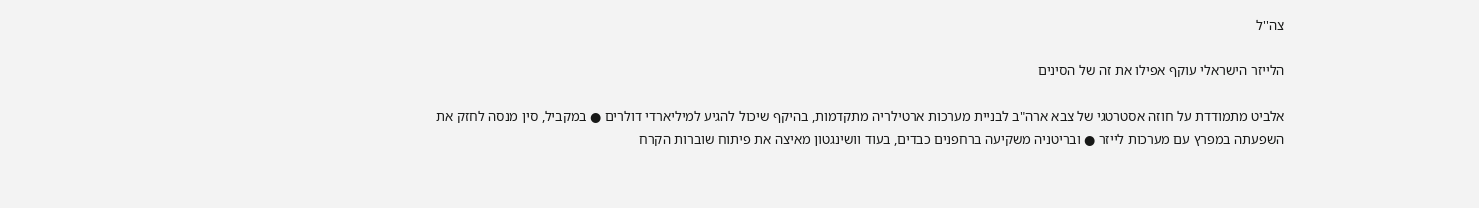צה''ל

הלייזר הישראלי עוקף אפילו את זה של הסינים

אלביט מתמודדת על חוזה אסטרטגי של צבא ארה"ב לבניית מערכות ארטילריה מתקדמות, בהיקף שיכול להגיע למיליארדי דולרים ● במקביל, סין מנסה לחזק את השפעתה במפרץ עם מערכות לייזר ● ובריטניה משקיעה ברחפנים כבדים, בעוד וושינגטון מאיצה את פיתוח שוברות הקרח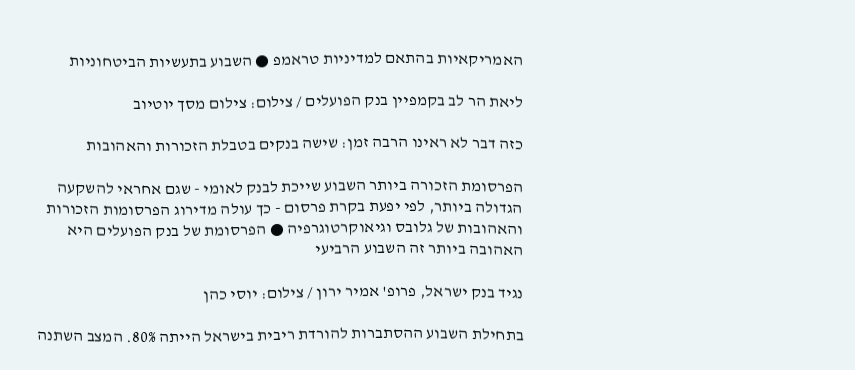האמריקאיות בהתאם למדיניות טראמפ ● השבוע בתעשיות הביטחוניות

ליאת הר לב בקמפיין בנק הפועלים / צילום: צילום מסך יוטיוב

כזה דבר לא ראינו הרבה זמן: שישה בנקים בטבלת הזכורות והאהובות

הפרסומת הזכורה ביותר השבוע שייכת לבנק לאומי - שגם אחראי להשקעה הגדולה ביותר, לפי יפעת בקרת פרסום - כך עולה מדירוג הפרסומות הזכורות והאהובות של גלובס וגיאוקרטוגרפיה ● הפרסומת של בנק הפועלים היא האהובה ביותר זה השבוע הרביעי

נגיד בנק ישראל, פרופ' אמיר ירון / צילום: יוסי כהן

בתחילת השבוע ההסתברות להורדת ריבית בישראל הייתה 80%. המצב השתנה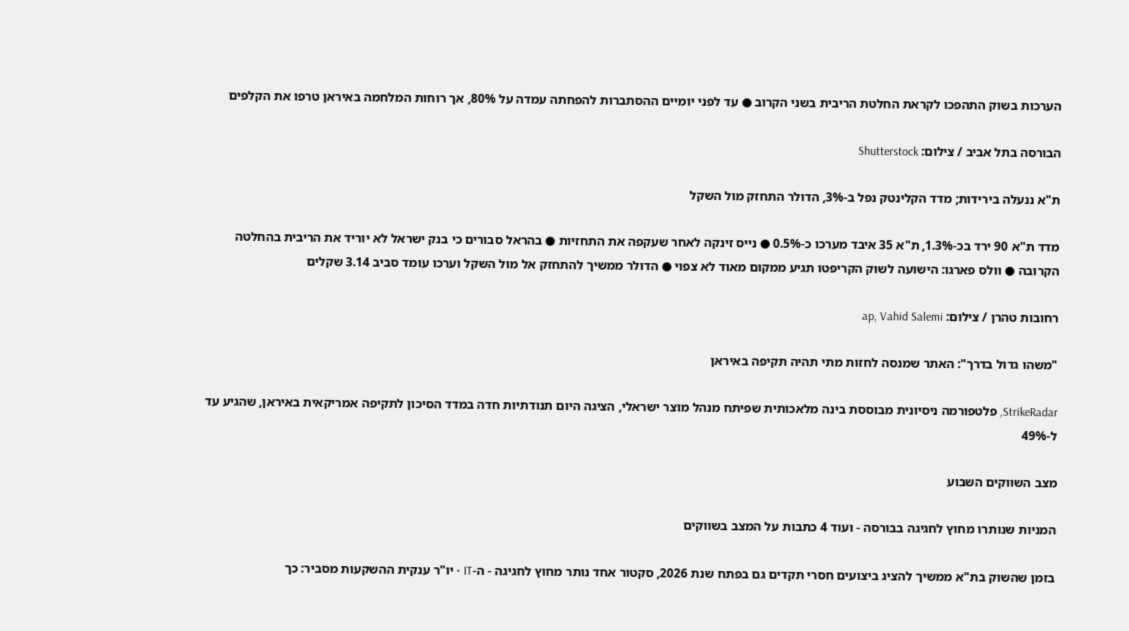הערכות בשוק התהפכו לקראת החלטת הריבית בשני הקרוב ● עד לפני יומיים ההסתברות להפחתה עמדה על 80%, אך רוחות המלחמה באיראן טרפו את הקלפים

הבורסה בתל אביב / צילום: Shutterstock

ת"א ננעלה בירידות; מדד הקלינטק נפל ב-3%, הדולר התחזק מול השקל

מדד ת"א 90 ירד בכ-1.3%, ת"א 35 איבד מערכו כ-0.5% ● נייס זינקה לאחר שעקפה את התחזיות ● בהראל סבורים כי בנק ישראל לא יוריד את הריבית בהחלטה הקרובה ● וולס פארגו: הישועה לשוק הקריפטו תגיע ממקום מאוד לא צפוי ● הדולר ממשיך להתחזק אל מול השקל וערכו עומד סביב 3.14 שקלים

רחובות טהרן / צילום: ap, Vahid Salemi

"משהו גדול בדרך": האתר שמנסה לחזות מתי תהיה תקיפה באיראן

StrikeRadar, פלטפורמה ניסיונית מבוססת בינה מלאכותית שפיתח מנהל מוצר ישראלי, הציגה היום תנודתיות חדה במדד הסיכון לתקיפה אמריקאית באיראן, שהגיע עד ל-49%

מצב השווקים השבוע

המניות שנותרו מחוץ לחגיגה בבורסה - ועוד 4 כתבות על המצב בשווקים

בזמן שהשוק בת"א ממשיך להציג ביצועים חסרי תקדים גם בפתח שנת 2026, סקטור אחד נותר מחוץ לחגיגה - ה-IT • יו"ר ענקית ההשקעות מסביר: כך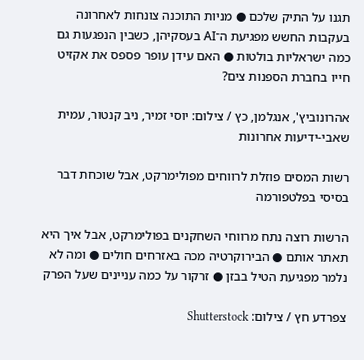תגנו על התיק שלכם ● מניות התוכנה צונחות לאחרונה בעקבות החשש מפגיעת ה־AI בעסקיהן, כשבין הנפגעות גם כמה ישראליות בולטות ● האם עידן עופר פספס את אקזיט חייו בחברת הספנות צים?

אהרונוביץ', אנגלמן, כץ / צילום: יוסי זמיר, ניב קנטור, עמית שאבי-ידיעות אחרונות

רשות המסים פוזלת לרווחים מפולימרקט, אבל שוכחת דבר בסיסי בפלטפורמה

הרשות רוצה נתח מרווחי השחקנים בפולימרקט, אבל איך היא תאתר אותם ● הבירוקרטיה מכה באזרחים חולים ● ומה לא נלמר מפגיעת הטיל בבזן ● זרקור על כמה עניינים שעל הפרק

צפרדע חץ / צילום: Shutterstock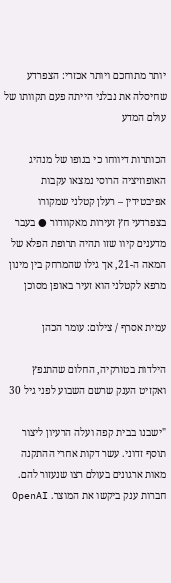יותר מתוחכם ויותר אכזרי: הצפרדע שחיסלה את נבלני הייתה פעם תקוותו של עולם המדע

הכותרות דיווחו כי בגופו של מנהיג האופוזיציה הרוסי נמצאו עקבות אפיבטידין – רעלן קטלני שמקורו בצפרדעי חץ זעירות מאקוודור ● בעבר מדענים קיוו שזו תהיה תרופת הפלא של המאה ה-21, אך גילו שהמרחק בין מינון מרפא לקטלני הוא זעיר באופן מסוכן

עמית אסרף / צילום: עומר הכהן

הילדות בטורקיה, החלום שהתנפץ ואקזיט הענק שרשם השבוע לפני גיל 30

"ישבנו בבית קפה ועלה הרעיון ליצור תוסף זדוני. עשר דקות אחרי ההתקנה מאות ארגונים בעולם רצו שנעזור להם. חברות ענק ביקשו את המוצר. OpenAI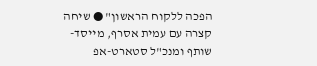הפכה ללקוח הראשון" ● שיחה קצרה עם עמית אסרף, מייסד-שותף ומנכ"ל סטארט-אפ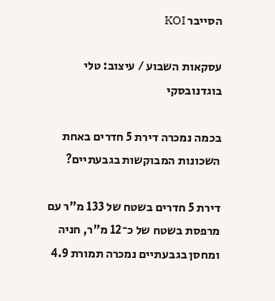הסייבר KOI

עסקאות השבוע / עיצוב: טלי בוגדנובסקי

בכמה נמכרה דירת 5 חדרים באחת השכונות המבוקשות בגבעתיים?

דירת 5 חדרים בשטח של 133 מ"ר עם מרפסת בשטח של כ־12 מ"ר, חניה ומחסן בגבעתיים נמכרה תמורת 4.9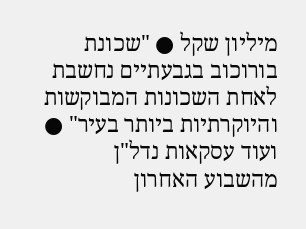מיליון שקל ● "שכונת בורוכוב בגבעתיים נחשבת לאחת השכונות המבוקשות והיוקרתיות ביותר בעיר" ● ועוד עסקאות נדל"ן מהשבוע האחרון